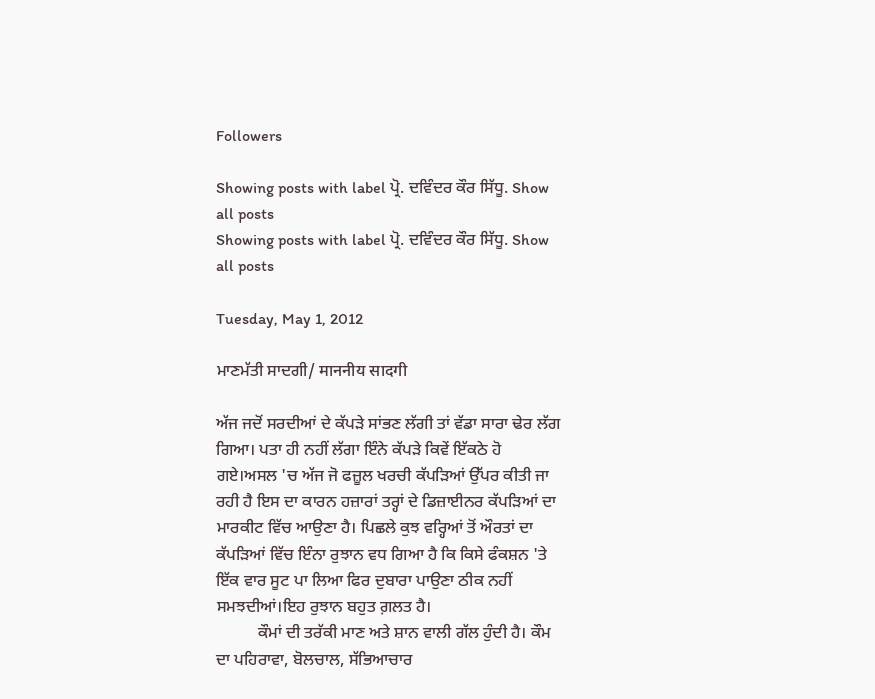Followers

Showing posts with label ਪ੍ਰੋ. ਦਵਿੰਦਰ ਕੌਰ ਸਿੱਧੂ. Show all posts
Showing posts with label ਪ੍ਰੋ. ਦਵਿੰਦਰ ਕੌਰ ਸਿੱਧੂ. Show all posts

Tuesday, May 1, 2012

ਮਾਣਮੱਤੀ ਸਾਦਗੀ/ माननीय सादगी

ਅੱਜ ਜਦੋਂ ਸਰਦੀਆਂ ਦੇ ਕੱਪੜੇ ਸਾਂਭਣ ਲੱਗੀ ਤਾਂ ਵੱਡਾ ਸਾਰਾ ਢੇਰ ਲੱਗ ਗਿਆ। ਪਤਾ ਹੀ ਨਹੀਂ ਲੱਗਾ ਇੰਨੇ ਕੱਪੜੇ ਕਿਵੇਂ ਇੱਕਠੇ ਹੋ ਗਏ।ਅਸਲ 'ਚ ਅੱਜ ਜੋ ਫਜ਼ੂਲ ਖਰਚੀ ਕੱਪੜਿਆਂ ਉੱਪਰ ਕੀਤੀ ਜਾ ਰਹੀ ਹੈ ਇਸ ਦਾ ਕਾਰਨ ਹਜ਼ਾਰਾਂ ਤਰ੍ਹਾਂ ਦੇ ਡਿਜ਼ਾਈਨਰ ਕੱਪੜਿਆਂ ਦਾ ਮਾਰਕੀਟ ਵਿੱਚ ਆਉਣਾ ਹੈ। ਪਿਛਲੇ ਕੁਝ ਵਰ੍ਹਿਆਂ ਤੋਂ ਔਰਤਾਂ ਦਾ ਕੱਪੜਿਆਂ ਵਿੱਚ ਇੰਨਾ ਰੁਝਾਨ ਵਧ ਗਿਆ ਹੈ ਕਿ ਕਿਸੇ ਫੰਕਸ਼ਨ 'ਤੇ ਇੱਕ ਵਾਰ ਸੂਟ ਪਾ ਲਿਆ ਫਿਰ ਦੁਬਾਰਾ ਪਾਉਣਾ ਠੀਕ ਨਹੀਂ ਸਮਝਦੀਆਂ।ਇਹ ਰੁਝਾਨ ਬਹੁਤ ਗ਼ਲਤ ਹੈ।
          ਕੌਮਾਂ ਦੀ ਤਰੱਕੀ ਮਾਣ ਅਤੇ ਸ਼ਾਨ ਵਾਲੀ ਗੱਲ ਹੁੰਦੀ ਹੈ। ਕੌਮ ਦਾ ਪਹਿਰਾਵਾ, ਬੋਲਚਾਲ, ਸੱਭਿਆਚਾਰ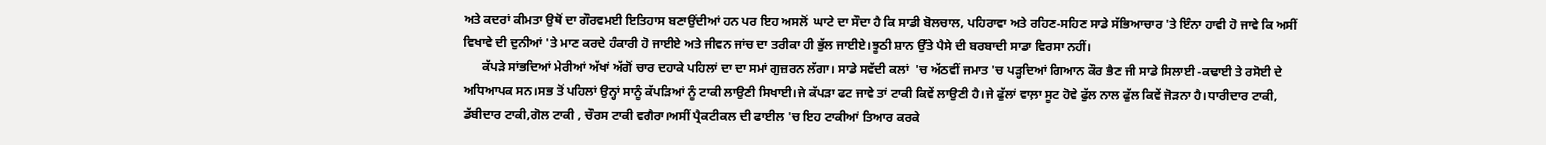ਅਤੇ ਕਦਰਾਂ ਕੀਮਤਾ ਉਥੋਂ ਦਾ ਗੌਰਵਮਈ ਇਤਿਹਾਸ ਬਣਾਉਂਦੀਆਂ ਹਨ ਪਰ ਇਹ ਅਸਲੋਂ  ਘਾਟੇ ਦਾ ਸੌਦਾ ਹੈ ਕਿ ਸਾਡੀ ਬੋਲਚਾਲ, ਪਹਿਰਾਵਾ ਅਤੇ ਰਹਿਣ-ਸਹਿਣ ਸਾਡੇ ਸੱਭਿਆਚਾਰ 'ਤੇ ਇੰਨਾ ਹਾਵੀ ਹੋ ਜਾਵੇ ਕਿ ਅਸੀਂ ਵਿਖਾਵੇ ਦੀ ਦੁਨੀਆਂ 'ਤੇ ਮਾਣ ਕਰਦੇ ਹੰਕਾਰੀ ਹੋ ਜਾਈਏ ਅਤੇ ਜੀਵਨ ਜਾਂਚ ਦਾ ਤਰੀਕਾ ਹੀ ਭੁੱਲ ਜਾਈਏ।ਝੂਠੀ ਸ਼ਾਨ ਉੱਤੇ ਪੈਸੇ ਦੀ ਬਰਬਾਦੀ ਸਾਡਾ ਵਿਰਸਾ ਨਹੀਂ।
      ਕੱਪੜੇ ਸਾਂਭਦਿਆਂ ਮੇਰੀਆਂ ਅੱਖਾਂ ਅੱਗੋਂ ਚਾਰ ਦਹਾਕੇ ਪਹਿਲਾਂ ਦਾ ਦਾ ਸਮਾਂ ਗੁਜ਼ਰਨ ਲੱਗਾ। ਸਾਡੇ ਸਵੱਦੀ ਕਲਾਂ  'ਚ ਅੱਠਵੀਂ ਜਮਾਤ 'ਚ ਪੜ੍ਹਦਿਆਂ ਗਿਆਨ ਕੌਰ ਭੈਣ ਜੀ ਸਾਡੇ ਸਿਲਾਈ -ਕਢਾਈ ਤੇ ਰਸੋਈ ਦੇ ਅਧਿਆਪਕ ਸਨ।ਸਭ ਤੋਂ ਪਹਿਲਾਂ ਉਨ੍ਹਾਂ ਸਾਨੂੰ ਕੱਪੜਿਆਂ ਨੂੰ ਟਾਕੀ ਲਾਉਣੀ ਸਿਖਾਈ।ਜੇ ਕੱਪੜਾ ਫਟ ਜਾਵੇ ਤਾਂ ਟਾਕੀ ਕਿਵੇਂ ਲਾਉਣੀ ਹੈ।ਜੇ ਫੁੱਲਾਂ ਵਾਲ਼ਾ ਸੂਟ ਹੋਵੇ ਫੁੱਲ ਨਾਲ ਫੁੱਲ ਕਿਵੇਂ ਜੋੜਨਾ ਹੈ।ਧਾਰੀਦਾਰ ਟਾਕੀ, ਡੱਬੀਦਾਰ ਟਾਕੀ,ਗੋਲ ਟਾਕੀ , ਚੌਰਸ ਟਾਕੀ ਵਗੈਰਾ।ਅਸੀਂ ਪ੍ਰੈਕਟੀਕਲ ਦੀ ਫਾਈਲ 'ਚ ਇਹ ਟਾਕੀਆਂ ਤਿਆਰ ਕਰਕੇ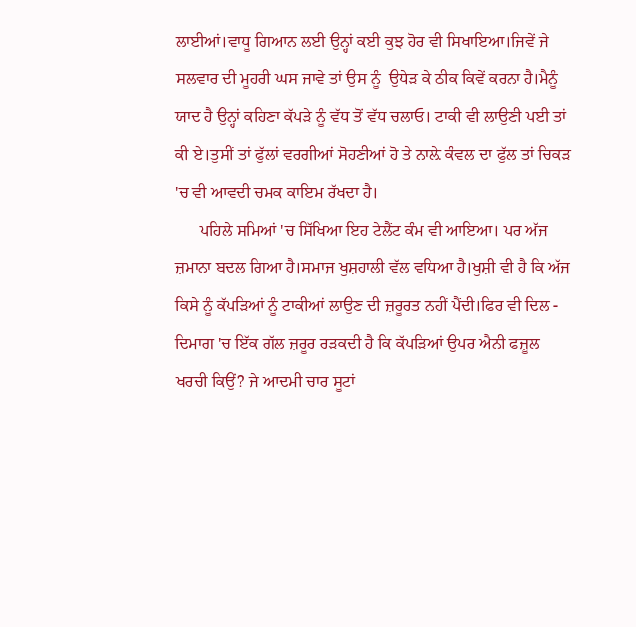ਲਾਈਆਂ।ਵਾਧੂ ਗਿਆਨ ਲਈ ਉਨ੍ਹਾਂ ਕਈ ਕੁਝ ਹੋਰ ਵੀ ਸਿਖਾਇਆ।ਜਿਵੇਂ ਜੇ ਸਲਵਾਰ ਦੀ ਮੂਹਰੀ ਘਸ ਜਾਵੇ ਤਾਂ ਉਸ ਨੂੰ  ਉਧੇੜ ਕੇ ਠੀਕ ਕਿਵੇਂ ਕਰਨਾ ਹੈ।ਮੈਨੂੰ ਯਾਦ ਹੈ ਉਨ੍ਹਾਂ ਕਹਿਣਾ ਕੱਪੜੇ ਨੂੰ ਵੱਧ ਤੋਂ ਵੱਧ ਚਲਾਓ। ਟਾਕੀ ਵੀ ਲਾਉਣੀ ਪਈ ਤਾਂ ਕੀ ਏ।ਤੁਸੀਂ ਤਾਂ ਫੁੱਲਾਂ ਵਰਗੀਆਂ ਸੋਹਣੀਆਂ ਹੋ ਤੇ ਨਾਲ਼ੇ ਕੰਵਲ ਦਾ ਫੁੱਲ ਤਾਂ ਚਿਕੜ 'ਚ ਵੀ ਆਵਦੀ ਚਮਕ ਕਾਇਮ ਰੱਖਦਾ ਹੈ।
      ਪਹਿਲੇ ਸਮਿਆਂ 'ਚ ਸਿੱਖਿਆ ਇਹ ਟੇਲੈਂਟ ਕੰਮ ਵੀ ਆਇਆ। ਪਰ ਅੱਜ ਜ਼ਮਾਨਾ ਬਦਲ ਗਿਆ ਹੈ।ਸਮਾਜ ਖੁਸ਼ਹਾਲੀ ਵੱਲ ਵਧਿਆ ਹੈ।ਖੁਸ਼ੀ ਵੀ ਹੈ ਕਿ ਅੱਜ ਕਿਸੇ ਨੂੰ ਕੱਪੜਿਆਂ ਨੂੰ ਟਾਕੀਆਂ ਲਾਉਣ ਦੀ ਜ਼ਰੂਰਤ ਨਹੀਂ ਪੈਂਦੀ।ਫਿਰ ਵੀ ਦਿਲ - ਦਿਮਾਗ 'ਚ ਇੱਕ ਗੱਲ ਜ਼ਰੂਰ ਰੜਕਦੀ ਹੈ ਕਿ ਕੱਪੜਿਆਂ ਉਪਰ ਐਨੀ ਫਜ਼ੂਲ ਖਰਚੀ ਕਿਉਂ? ਜੇ ਆਦਮੀ ਚਾਰ ਸੂਟਾਂ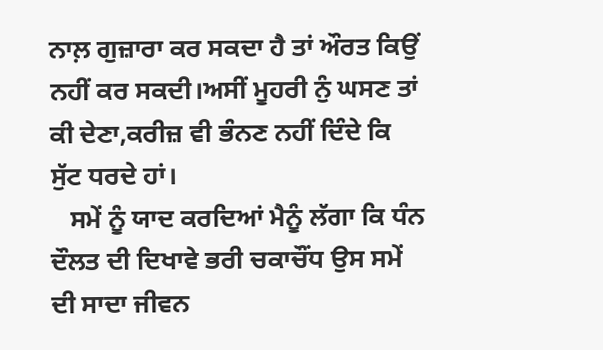ਨਾਲ਼ ਗੁਜ਼ਾਰਾ ਕਰ ਸਕਦਾ ਹੈ ਤਾਂ ਔਰਤ ਕਿਉਂ ਨਹੀਂ ਕਰ ਸਕਦੀ।ਅਸੀਂ ਮੂਹਰੀ ਨੁੰ ਘਸਣ ਤਾਂ ਕੀ ਦੇਣਾ,ਕਰੀਜ਼ ਵੀ ਭੰਨਣ ਨਹੀਂ ਦਿੰਦੇ ਕਿ ਸੁੱਟ ਧਰਦੇ ਹਾਂ।
   ਸਮੇਂ ਨੂੰ ਯਾਦ ਕਰਦਿਆਂ ਮੈਨੂੰ ਲੱਗਾ ਕਿ ਧੰਨ ਦੌਲਤ ਦੀ ਦਿਖਾਵੇ ਭਰੀ ਚਕਾਚੌਂਧ ਉਸ ਸਮੇਂ ਦੀ ਸਾਦਾ ਜੀਵਨ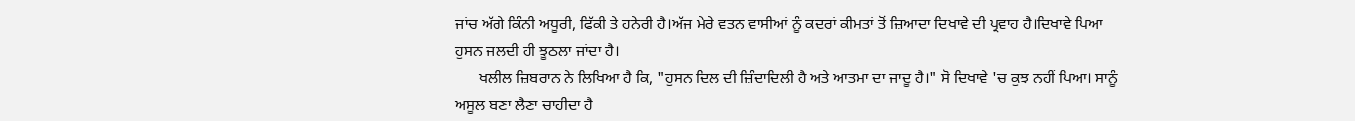ਜਾਂਚ ਅੱਗੇ ਕਿੰਨੀ ਅਧੂਰੀ, ਫਿੱਕੀ ਤੇ ਹਨੇਰੀ ਹੈ।ਅੱਜ ਮੇਰੇ ਵਤਨ ਵਾਸੀਆਂ ਨੂੰ ਕਦਰਾਂ ਕੀਮਤਾਂ ਤੋਂ ਜ਼ਿਆਦਾ ਦਿਖਾਵੇ ਦੀ ਪ੍ਰਵਾਹ ਹੈ।ਦਿਖਾਵੇ ਪਿਆ ਹੁਸਨ ਜਲਦੀ ਹੀ ਝੂਠਲਾ ਜਾਂਦਾ ਹੈ।
      ਖਲੀਲ ਜ਼ਿਬਰਾਨ ਨੇ ਲਿਖਿਆ ਹੈ ਕਿ, "ਹੁਸਨ ਦਿਲ ਦੀ ਜ਼ਿੰਦਾਦਿਲੀ ਹੈ ਅਤੇ ਆਤਮਾ ਦਾ ਜਾਦੂ ਹੈ।" ਸੋ ਦਿਖਾਵੇ 'ਚ ਕੁਝ ਨਹੀਂ ਪਿਆ। ਸਾਨੂੰ  ਅਸੂਲ ਬਣਾ ਲੈਣਾ ਚਾਹੀਦਾ ਹੈ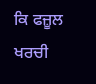ਕਿ ਫਜ਼ੂਲ ਖਰਚੀ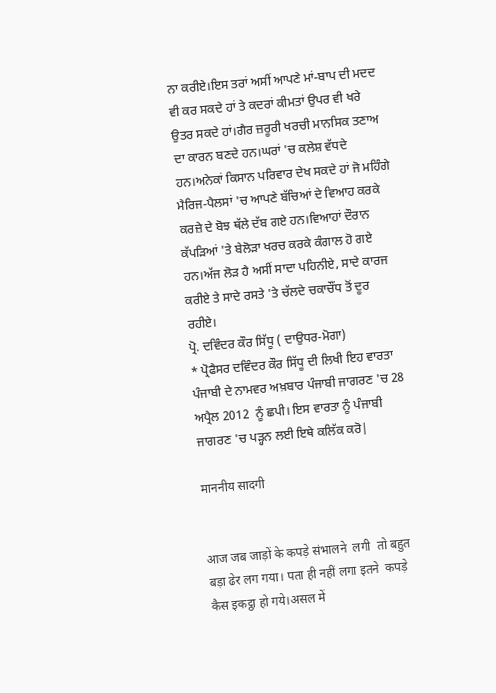ਨਾ ਕਰੀਏ।ਇਸ ਤਰਾਂ ਅਸੀਂ ਆਪਣੇ ਮਾਂ-ਬਾਪ ਦੀ ਮਦਦ ਵੀ ਕਰ ਸਕਦੇ ਹਾਂ ਤੇ ਕਦਰਾਂ ਕੀਮਤਾਂ ਉਪਰ ਵੀ ਖਰੇ ਉਤਰ ਸਕਦੇ ਹਾਂ।ਗੈਰ ਜ਼ਰੂਰੀ ਖਰਚੀ ਮਾਨਸਿਕ ਤਣਾਅ ਦਾ ਕਾਰਨ ਬਣਦੇ ਹਨ।ਘਰਾਂ 'ਚ ਕਲੇਸ਼ ਵੱਧਦੇ ਹਨ।ਅਨੇਕਾਂ ਕਿਸਾਨ ਪਰਿਵਾਰ ਦੇਖ ਸਕਦੇ ਹਾਂ ਜੋ ਮਹਿੰਗੇ ਮੈਰਿਜ-ਪੈਲਸਾਂ 'ਚ ਆਪਣੇ ਬੱਚਿਆਂ ਦੇ ਵਿਆਹ ਕਰਕੇ ਕਰਜ਼ੇ ਦੇ ਬੋਝ ਥੱਲੇ ਦੱਬ ਗਏ ਹਨ।ਵਿਆਹਾਂ ਦੌਰਾਨ ਕੱਪੜਿਆਂ 'ਤੇ ਬੇਲੋੜਾ ਖਰਚ ਕਰਕੇ ਕੰਗਾਲ ਹੋ ਗਏ ਹਨ।ਅੱਜ ਲੋੜ ਹੈ ਅਸੀਂ ਸਾਦਾ ਪਹਿਨੀਏ, ਸਾਦੇ ਕਾਰਜ ਕਰੀਏ ਤੇ ਸਾਦੇ ਰਸਤੇ 'ਤੇ ਚੱਲਦੇ ਚਕਾਚੌਂਧ ਤੋਂ ਦੂਰ ਰਹੀਏ।
ਪ੍ਰੋ. ਦਵਿੰਦਰ ਕੌਰ ਸਿੱਧੂ ( ਦਾਉਧਰ-ਮੋਗਾ)
* ਪ੍ਰੋਫੈਸਰ ਦਵਿੰਦਰ ਕੌਰ ਸਿੱਧੂ ਦੀ ਲਿਖੀ ਇਹ ਵਾਰਤਾ ਪੰਜਾਬੀ ਦੇ ਨਾਮਵਰ ਅਖ਼ਬਾਰ ਪੰਜਾਬੀ ਜਾਗਰਣ 'ਚ 28  ਅਪ੍ਰੈਲ 2012  ਨੂੰ ਛਪੀ। ਇਸ ਵਾਰਤਾ ਨੂੰ ਪੰਜਾਬੀ ਜਾਗਰਣ 'ਚ ਪੜ੍ਹਨ ਲਈ ਇਥੇ ਕਲਿੱਕ ਕਰੋ|

माननीय सादगी


आज जब जाड़ों के कपड़े संभालने  लगी  तो बहुत बड़ा ढेर लग गया। पता ही नहीं लगा इतने  कपड़े  कैस इकट्ठा हो गये।असल में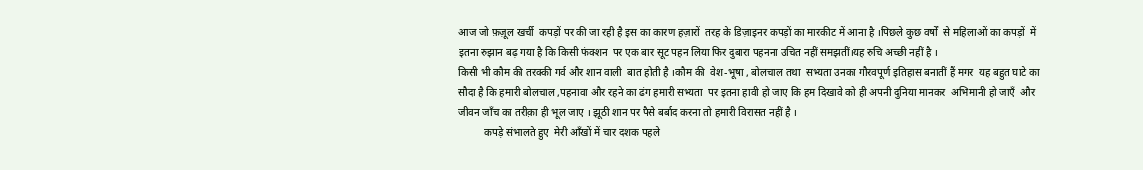आज जो फ़ज़ूल खर्ची  कपड़ों पर की जा रही है इस का कारण हज़ारों  तरह के डिज़ाइनर कपड़ों का मारकीट में आना है ।पिछले कुछ वर्षों  से महिलाओं का कपड़ों  में इतना रुझान बढ़ गया है कि किसी फंक्शन  पर एक बार सूट पहन लिया फिर दुबारा पहनना उचित नहीं समझतीं।यह रुचि अच्छी नहीं है ।
किसी भी कौम की तरक्की गर्व और शान वाली  बात होती है ।कौम की  वेश-भूषा , बोलचाल तथा  सभ्यता उनका गौरवपूर्ण इतिहास बनातीं हैं मगर  यह बहुत घाटे का सौदा है कि हमारी बोलचाल ,पहनावा और रहने का ढंग हमारी सभ्यता  पर इतना हावी हो जाए कि हम दिखावे को ही अपनी दुनिया मानकर  अभिमानी हो जाएँ  और जीवन जाँच का तरीक़ा ही भूल जाए । झूठी शान पर पैसे बर्बाद करना तो हमारी विरासत नहीं है ।
          कपड़े संभालते हुए  मेरी आँखों में चार दशक पहले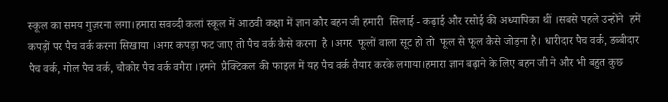स्कूल का समय गुज़रना लगा।हमारा सवव्दी कलां स्कूल में आठवी कक्षा में ज्ञान कौर बहन जी हमारी  सिलाई - कढ़ाई और रसोई की अध्यापिका थीं ।सबसे पहले उन्होंने  हमें कपड़ों पर पैच वर्क करना सिखाया ।अगर कपड़ा फट जाए तो पैच वर्क कैसे करना  है ।अगर  फूलों वाला सूट हो तो  फूल से फूल कैसे जोड़ना है। धारीदार पैच वर्क, डब्बीदार पैच वर्क, गोल पैच वर्क, चौकोर पैच वर्क वगैरा ।हमने  प्रैक्टिकल की फाइल में यह पैच वर्क तैयार करके लगाया।हमारा ज्ञान बढ़ाने के लिए बहन जी ने और भी बहुत कुछ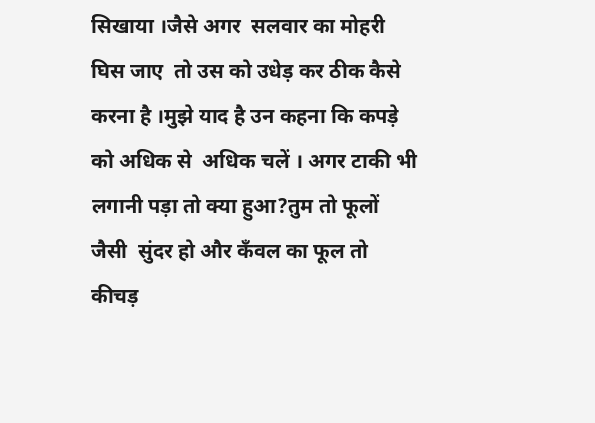सिखाया ।जैसे अगर  सलवार का मोहरी घिस जाए  तो उस को उधेड़ कर ठीक कैसे  करना है ।मुझे याद है उन कहना कि कपड़े को अधिक से  अधिक चलें । अगर टाकी भी लगानी पड़ा तो क्या हुआ?तुम तो फूलों जैसी  सुंदर हो और कँवल का फूल तो कीचड़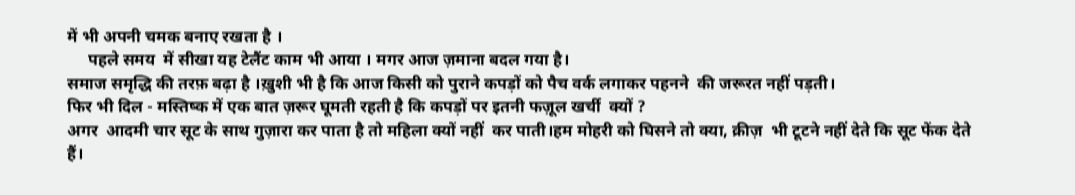में भी अपनी चमक बनाए रखता है ।
     पहले समय  में सीखा यह टेलैंट काम भी आया । मगर आज ज़माना बदल गया है।
समाज समृद्धि की तरफ़ बढ़ा है ।ख़ुशी भी है कि आज किसी को पुराने कपड़ों को पैच वर्क लगाकर पहनने  की जरूरत नहीं पड़ती।
फिर भी दिल - मस्तिष्क में एक बात ज़रूर घूमती रहती है कि कपड़ों पर इतनी फज़ूल खर्ची  क्यों ?
अगर  आदमी चार सूट के साथ गुज़ारा कर पाता है तो महिला क्यों नहीं  कर पाती।हम मोहरी को घिसने तो क्या, क्रीज़  भी टूटने नहीं देते कि सूट फेंक देते हैं।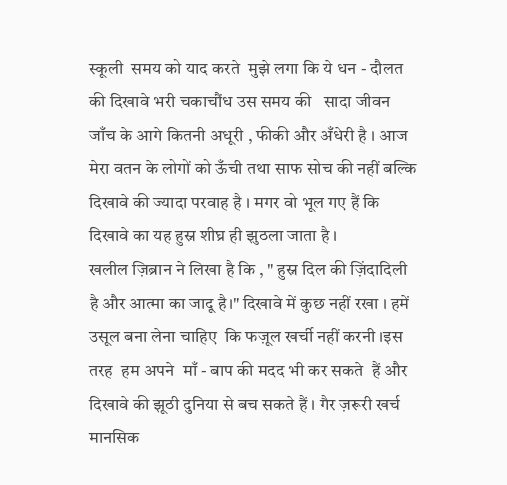स्कूली  समय को याद करते  मुझे लगा कि ये धन - दौलत की दिखावे भरी चकाचौंध उस समय की   सादा जीवन जाँच के आगे कितनी अधूरी , फीकी और अँधेरी है । आज मेरा वतन के लोगों को ऊँची तथा साफ सोच की नहीं बल्कि दिखावे की ज्यादा परवाह है । मगर वो भूल गए हैं कि दिखावे का यह हुस्न शीघ्र ही झुठला जाता है ।
खलील ज़िब्रान ने लिखा है कि , " हुस्न दिल की ज़िंदादिली है और आत्मा का जादू है।" दिखावे में कुछ नहीं रखा । हमें उसूल बना लेना चाहिए  कि फज़ूल खर्ची नहीं करनी ।इस तरह  हम अपने  माँ - बाप की मदद भी कर सकते  हैं और दिखावे की झूठी दुनिया से बच सकते हैं । गैर ज़रूरी खर्च  मानसिक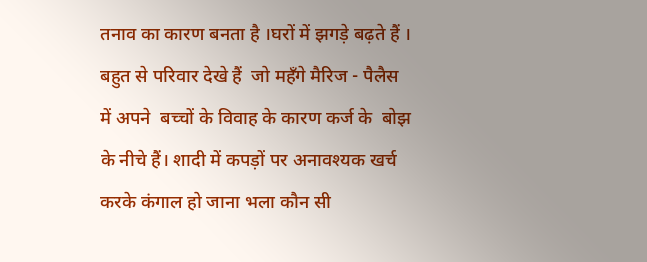तनाव का कारण बनता है ।घरों में झगड़े बढ़ते हैं । बहुत से परिवार देखे हैं  जो महँगे मैरिज - पैलैस  में अपने  बच्चों के विवाह के कारण कर्ज के  बोझ के नीचे हैं। शादी में कपड़ों पर अनावश्यक खर्च करके कंगाल हो जाना भला कौन सी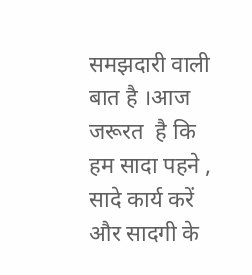समझदारी वाली बात है ।आज जरूरत  है कि हम सादा पहने , सादे कार्य करें और सादगी के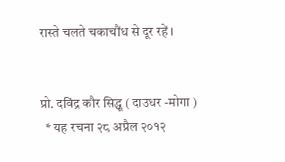रास्ते चलते चकाचौंध से दूर रहें ।


प्रो. दविंद्र कौर सिद्धू ( दाउधर -मोगा )
  * यह रचना २८ अप्रैल २०१२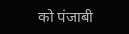को पंजाबी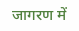जागरण में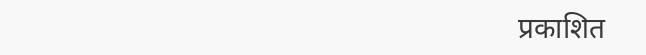प्रकाशित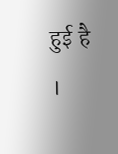हुई है ।